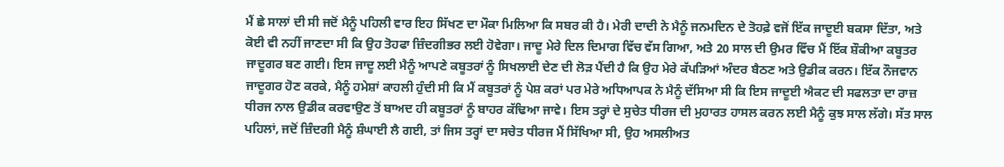ਮੈਂ ਛੇ ਸਾਲਾਂ ਦੀ ਸੀ ਜਦੋਂ ਮੈਨੂੰ ਪਹਿਲੀ ਵਾਰ ਇਹ ਸਿੱਖਣ ਦਾ ਮੌਕਾ ਮਿਲਿਆ ਕਿ ਸਬਰ ਕੀ ਹੈ। ਮੇਰੀ ਦਾਦੀ ਨੇ ਮੈਨੂੰ ਜਨਮਦਿਨ ਦੇ ਤੋਹਫ਼ੇ ਵਜੋਂ ਇੱਕ ਜਾਦੂਈ ਬਕਸਾ ਦਿੱਤਾ, ਅਤੇ ਕੋਈ ਵੀ ਨਹੀਂ ਜਾਣਦਾ ਸੀ ਕਿ ਉਹ ਤੋਹਫਾ ਜ਼ਿੰਦਗੀਭਰ ਲਈ ਹੋਵੇਗਾ। ਜਾਦੂ ਮੇਰੇ ਦਿਲ ਦਿਮਾਗ ਵਿੱਚ ਵੱਸ ਗਿਆ, ਅਤੇ 20 ਸਾਲ ਦੀ ਉਮਰ ਵਿੱਚ ਮੈਂ ਇੱਕ ਸ਼ੌਕੀਆ ਕਬੂਤਰ ਜਾਦੂਗਰ ਬਣ ਗਈ। ਇਸ ਜਾਦੂ ਲਈ ਮੈਨੂੰ ਆਪਣੇ ਕਬੂਤਰਾਂ ਨੂੰ ਸਿਖਲਾਈ ਦੇਣ ਦੀ ਲੋੜ ਪੈਂਦੀ ਹੈ ਕਿ ਉਹ ਮੇਰੇ ਕੱਪੜਿਆਂ ਅੰਦਰ ਬੈਠਣ ਅਤੇ ਉਡੀਕ ਕਰਨ। ਇੱਕ ਨੌਜਵਾਨ ਜਾਦੂਗਰ ਹੋਣ ਕਰਕੇ, ਮੈਨੂੰ ਹਮੇਸ਼ਾਂ ਕਾਹਲੀ ਹੁੰਦੀ ਸੀ ਕਿ ਮੈਂ ਕਬੂਤਰਾਂ ਨੂੰ ਪੇਸ਼ ਕਰਾਂ ਪਰ ਮੇਰੇ ਅਧਿਆਪਕ ਨੇ ਮੈਨੂੰ ਦੱਸਿਆ ਸੀ ਕਿ ਇਸ ਜਾਦੂਈ ਐਕਟ ਦੀ ਸਫਲਤਾ ਦਾ ਰਾਜ਼ ਧੀਰਜ ਨਾਲ ਉਡੀਕ ਕਰਵਾਉਣ ਤੋਂ ਬਾਅਦ ਹੀ ਕਬੂਤਰਾਂ ਨੂੰ ਬਾਹਰ ਕੱਢਿਆ ਜਾਵੇ। ਇਸ ਤਰ੍ਹਾਂ ਦੇ ਸੁਚੇਤ ਧੀਰਜ ਦੀ ਮੁਹਾਰਤ ਹਾਸਲ ਕਰਨ ਲਈ ਮੈਨੂੰ ਕੁਝ ਸਾਲ ਲੱਗੇ। ਸੱਤ ਸਾਲ ਪਹਿਲਾਂ, ਜਦੋਂ ਜ਼ਿੰਦਗੀ ਮੈਨੂੰ ਸ਼ੰਘਾਈ ਲੈ ਗਈ, ਤਾਂ ਜਿਸ ਤਰ੍ਹਾਂ ਦਾ ਸਚੇਤ ਧੀਰਜ ਮੈਂ ਸਿੱਖਿਆ ਸੀ, ਉਹ ਅਸਲੀਅਤ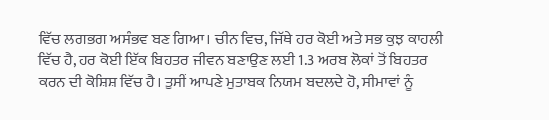ਵਿੱਚ ਲਗਭਗ ਅਸੰਭਵ ਬਣ ਗਿਆ। ਚੀਨ ਵਿਚ, ਜਿੱਥੇ ਹਰ ਕੋਈ ਅਤੇ ਸਭ ਕੁਝ ਕਾਹਲੀ ਵਿੱਚ ਹੈ, ਹਰ ਕੋਈ ਇੱਕ ਬਿਹਤਰ ਜੀਵਨ ਬਣਾਉਣ ਲਈ 1.3 ਅਰਬ ਲੋਕਾਂ ਤੋਂ ਬਿਹਤਰ ਕਰਨ ਦੀ ਕੋਸ਼ਿਸ਼ ਵਿੱਚ ਹੈ। ਤੁਸੀਂ ਆਪਣੇ ਮੁਤਾਬਕ ਨਿਯਮ ਬਦਲਦੇ ਹੋ, ਸੀਮਾਵਾਂ ਨੂੰ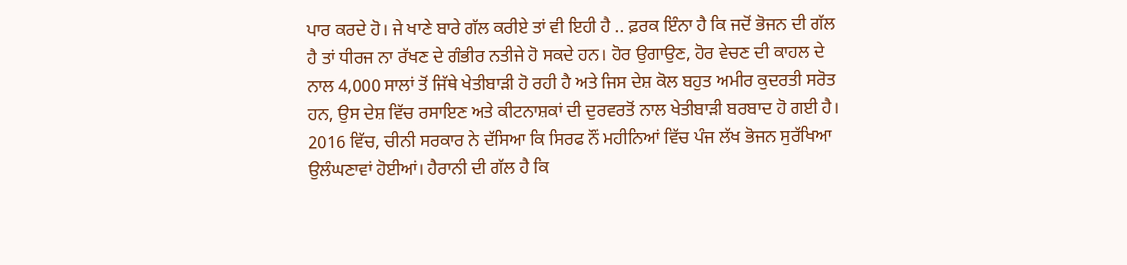ਪਾਰ ਕਰਦੇ ਹੋ। ਜੇ ਖਾਣੇ ਬਾਰੇ ਗੱਲ ਕਰੀਏ ਤਾਂ ਵੀ ਇਹੀ ਹੈ .. ਫ਼ਰਕ ਇੰਨਾ ਹੈ ਕਿ ਜਦੋਂ ਭੋਜਨ ਦੀ ਗੱਲ ਹੈ ਤਾਂ ਧੀਰਜ ਨਾ ਰੱਖਣ ਦੇ ਗੰਭੀਰ ਨਤੀਜੇ ਹੋ ਸਕਦੇ ਹਨ। ਹੋਰ ਉਗਾਉਣ, ਹੋਰ ਵੇਚਣ ਦੀ ਕਾਹਲ ਦੇ ਨਾਲ 4,000 ਸਾਲਾਂ ਤੋਂ ਜਿੱਥੇ ਖੇਤੀਬਾੜੀ ਹੋ ਰਹੀ ਹੈ ਅਤੇ ਜਿਸ ਦੇਸ਼ ਕੋਲ ਬਹੁਤ ਅਮੀਰ ਕੁਦਰਤੀ ਸਰੋਤ ਹਨ, ਉਸ ਦੇਸ਼ ਵਿੱਚ ਰਸਾਇਣ ਅਤੇ ਕੀਟਨਾਸ਼ਕਾਂ ਦੀ ਦੁਰਵਰਤੋਂ ਨਾਲ ਖੇਤੀਬਾੜੀ ਬਰਬਾਦ ਹੋ ਗਈ ਹੈ। 2016 ਵਿੱਚ, ਚੀਨੀ ਸਰਕਾਰ ਨੇ ਦੱਸਿਆ ਕਿ ਸਿਰਫ ਨੌਂ ਮਹੀਨਿਆਂ ਵਿੱਚ ਪੰਜ ਲੱਖ ਭੋਜਨ ਸੁਰੱਖਿਆ ਉਲੰਘਣਾਵਾਂ ਹੋਈਆਂ। ਹੈਰਾਨੀ ਦੀ ਗੱਲ ਹੈ ਕਿ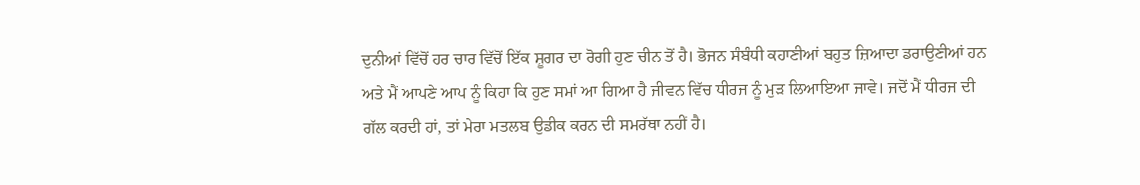ਦੁਨੀਆਂ ਵਿੱਚੋਂ ਹਰ ਚਾਰ ਵਿੱਚੋਂ ਇੱਕ ਸ਼ੂਗਰ ਦਾ ਰੋਗੀ ਹੁਣ ਚੀਨ ਤੋਂ ਹੈ। ਭੋਜਨ ਸੰਬੰਧੀ ਕਹਾਣੀਆਂ ਬਹੁਤ ਜ਼ਿਆਦਾ ਡਰਾਉਣੀਆਂ ਹਨ ਅਤੇ ਮੈਂ ਆਪਣੇ ਆਪ ਨੂੰ ਕਿਹਾ ਕਿ ਹੁਣ ਸਮਾਂ ਆ ਗਿਆ ਹੈ ਜੀਵਨ ਵਿੱਚ ਧੀਰਜ ਨੂੰ ਮੁੜ ਲਿਆਇਆ ਜਾਵੇ। ਜਦੋਂ ਮੈਂ ਧੀਰਜ ਦੀ ਗੱਲ ਕਰਦੀ ਹਾਂ, ਤਾਂ ਮੇਰਾ ਮਤਲਬ ਉਡੀਕ ਕਰਨ ਦੀ ਸਮਰੱਥਾ ਨਹੀਂ ਹੈ।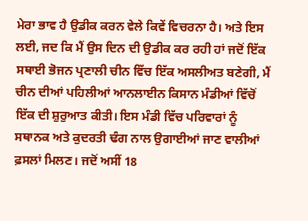ਮੇਰਾ ਭਾਵ ਹੈ ਉਡੀਕ ਕਰਨ ਵੇਲੇ ਕਿਵੇਂ ਵਿਚਰਨਾ ਹੈ। ਅਤੇ ਇਸ ਲਈ, ਜਦ ਕਿ ਮੈਂ ਉਸ ਦਿਨ ਦੀ ਉਡੀਕ ਕਰ ਰਹੀ ਹਾਂ ਜਦੋਂ ਇੱਕ ਸਥਾਈ ਭੋਜਨ ਪ੍ਰਣਾਲੀ ਚੀਨ ਵਿੱਚ ਇੱਕ ਅਸਲੀਅਤ ਬਣੇਗੀ, ਮੈਂ ਚੀਨ ਦੀਆਂ ਪਹਿਲੀਆਂ ਆਨਲਾਈਨ ਕਿਸਾਨ ਮੰਡੀਆਂ ਵਿੱਚੋਂ ਇੱਕ ਦੀ ਸ਼ੁਰੁਆਤ ਕੀਤੀ। ਇਸ ਮੰਡੀ ਵਿੱਚ ਪਰਿਵਾਰਾਂ ਨੂੰ ਸਥਾਨਕ ਅਤੇ ਕੁਦਰਤੀ ਢੰਗ ਨਾਲ ਉਗਾਈਆਂ ਜਾਣ ਵਾਲੀਆਂ ਫ਼ਸਲਾਂ ਮਿਲਣ। ਜਦੋਂ ਅਸੀਂ 18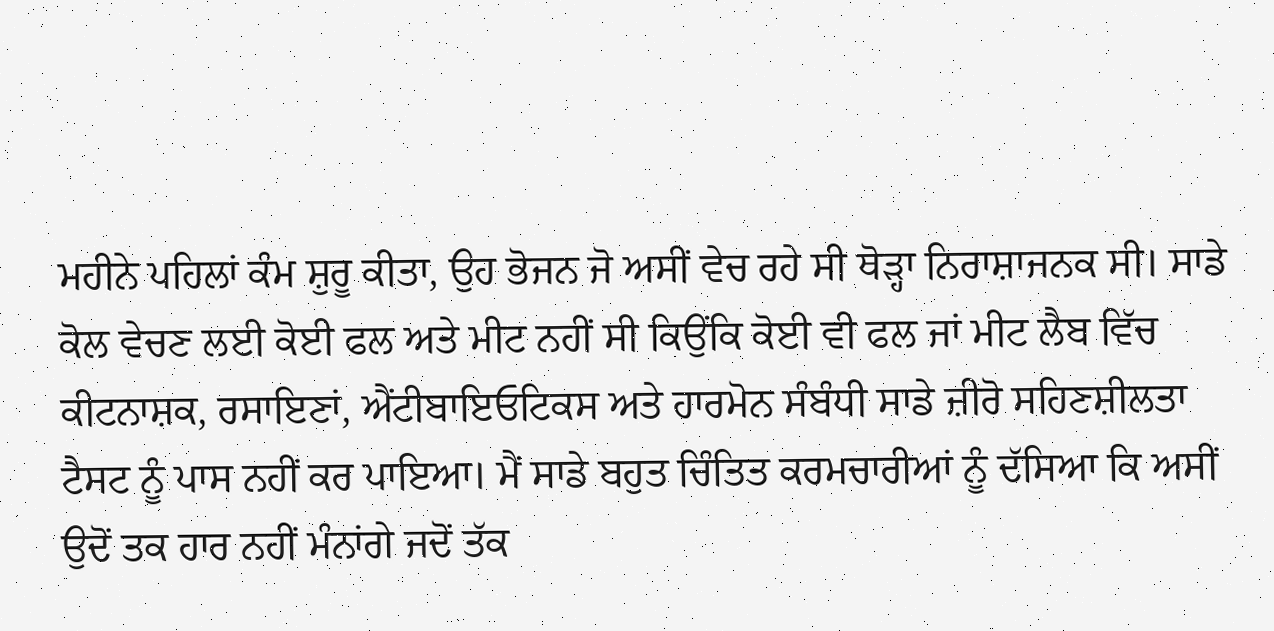ਮਹੀਨੇ ਪਹਿਲਾਂ ਕੰਮ ਸ਼ੁਰੂ ਕੀਤਾ, ਉਹ ਭੋਜਨ ਜੋ ਅਸੀਂ ਵੇਚ ਰਹੇ ਸੀ ਥੋੜ੍ਹਾ ਨਿਰਾਸ਼ਾਜਨਕ ਸੀ। ਸਾਡੇ ਕੋਲ ਵੇਚਣ ਲਈ ਕੋਈ ਫਲ ਅਤੇ ਮੀਟ ਨਹੀਂ ਸੀ ਕਿਉਂਕਿ ਕੋਈ ਵੀ ਫਲ ਜਾਂ ਮੀਟ ਲੈਬ ਵਿੱਚ ਕੀਟਨਾਸ਼ਕ, ਰਸਾਇਣਾਂ, ਐਂਟੀਬਾਇਓਟਿਕਸ ਅਤੇ ਹਾਰਮੋਨ ਸੰਬੰਧੀ ਸਾਡੇ ਜ਼ੀਰੋ ਸਹਿਣਸ਼ੀਲਤਾ ਟੈਸਟ ਨੂੰ ਪਾਸ ਨਹੀਂ ਕਰ ਪਾਇਆ। ਮੈਂ ਸਾਡੇ ਬਹੁਤ ਚਿੰਤਿਤ ਕਰਮਚਾਰੀਆਂ ਨੂੰ ਦੱਸਿਆ ਕਿ ਅਸੀਂ ਉਦੋਂ ਤਕ ਹਾਰ ਨਹੀਂ ਮੰਨਾਂਗੇ ਜਦੋਂ ਤੱਕ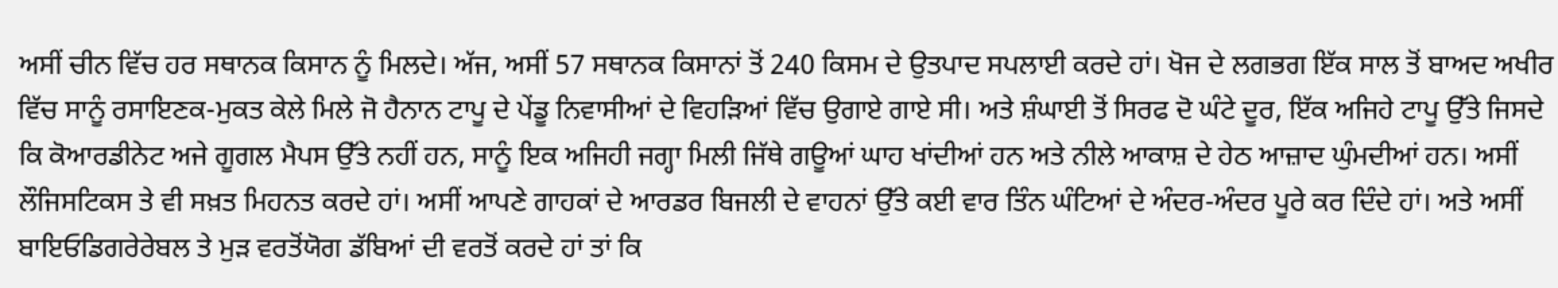ਅਸੀਂ ਚੀਨ ਵਿੱਚ ਹਰ ਸਥਾਨਕ ਕਿਸਾਨ ਨੂੰ ਮਿਲਦੇ। ਅੱਜ, ਅਸੀਂ 57 ਸਥਾਨਕ ਕਿਸਾਨਾਂ ਤੋਂ 240 ਕਿਸਮ ਦੇ ਉਤਪਾਦ ਸਪਲਾਈ ਕਰਦੇ ਹਾਂ। ਖੋਜ ਦੇ ਲਗਭਗ ਇੱਕ ਸਾਲ ਤੋਂ ਬਾਅਦ ਅਖੀਰ ਵਿੱਚ ਸਾਨੂੰ ਰਸਾਇਣਕ-ਮੁਕਤ ਕੇਲੇ ਮਿਲੇ ਜੋ ਹੈਨਾਨ ਟਾਪੂ ਦੇ ਪੇਂਡੂ ਨਿਵਾਸੀਆਂ ਦੇ ਵਿਹੜਿਆਂ ਵਿੱਚ ਉਗਾਏ ਗਾਏ ਸੀ। ਅਤੇ ਸ਼ੰਘਾਈ ਤੋਂ ਸਿਰਫ ਦੋ ਘੰਟੇ ਦੂਰ, ਇੱਕ ਅਜਿਹੇ ਟਾਪੂ ਉੱਤੇ ਜਿਸਦੇ ਕਿ ਕੋਆਰਡੀਨੇਟ ਅਜੇ ਗੂਗਲ ਮੈਪਸ ਉੱਤੇ ਨਹੀਂ ਹਨ, ਸਾਨੂੰ ਇਕ ਅਜਿਹੀ ਜਗ੍ਹਾ ਮਿਲੀ ਜਿੱਥੇ ਗਊਆਂ ਘਾਹ ਖਾਂਦੀਆਂ ਹਨ ਅਤੇ ਨੀਲੇ ਆਕਾਸ਼ ਦੇ ਹੇਠ ਆਜ਼ਾਦ ਘੁੰਮਦੀਆਂ ਹਨ। ਅਸੀਂ ਲੌਜਿਸਟਿਕਸ ਤੇ ਵੀ ਸਖ਼ਤ ਮਿਹਨਤ ਕਰਦੇ ਹਾਂ। ਅਸੀਂ ਆਪਣੇ ਗਾਹਕਾਂ ਦੇ ਆਰਡਰ ਬਿਜਲੀ ਦੇ ਵਾਹਨਾਂ ਉੱਤੇ ਕਈ ਵਾਰ ਤਿੰਨ ਘੰਟਿਆਂ ਦੇ ਅੰਦਰ-ਅੰਦਰ ਪੂਰੇ ਕਰ ਦਿੰਦੇ ਹਾਂ। ਅਤੇ ਅਸੀਂ ਬਾਇਓਡਿਗਰੇਰੇਬਲ ਤੇ ਮੁੜ ਵਰਤੋਂਯੋਗ ਡੱਬਿਆਂ ਦੀ ਵਰਤੋਂ ਕਰਦੇ ਹਾਂ ਤਾਂ ਕਿ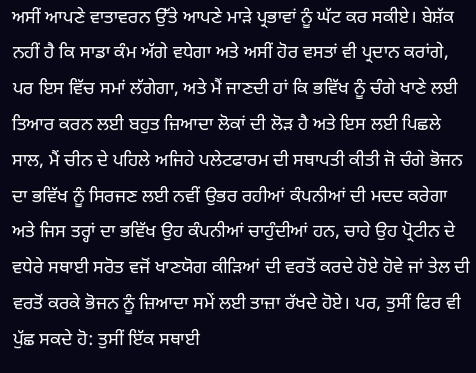ਅਸੀਂ ਆਪਣੇ ਵਾਤਾਵਰਨ ਉੱਤੇ ਆਪਣੇ ਮਾੜੇ ਪ੍ਰਭਾਵਾਂ ਨੂੰ ਘੱਟ ਕਰ ਸਕੀਏ। ਬੇਸ਼ੱਕ ਨਹੀਂ ਹੈ ਕਿ ਸਾਡਾ ਕੰਮ ਅੱਗੇ ਵਧੇਗਾ ਅਤੇ ਅਸੀਂ ਹੋਰ ਵਸਤਾਂ ਵੀ ਪ੍ਰਦਾਨ ਕਰਾਂਗੇ, ਪਰ ਇਸ ਵਿੱਚ ਸਮਾਂ ਲੱਗੇਗਾ, ਅਤੇ ਮੈਂ ਜਾਣਦੀ ਹਾਂ ਕਿ ਭਵਿੱਖ ਨੂੰ ਚੰਗੇ ਖਾਣੇ ਲਈ ਤਿਆਰ ਕਰਨ ਲਈ ਬਹੁਤ ਜ਼ਿਆਦਾ ਲੋਕਾਂ ਦੀ ਲੋੜ ਹੈ ਅਤੇ ਇਸ ਲਈ ਪਿਛਲੇ ਸਾਲ, ਮੈਂ ਚੀਨ ਦੇ ਪਹਿਲੇ ਅਜਿਹੇ ਪਲੇਟਫਾਰਮ ਦੀ ਸਥਾਪਤੀ ਕੀਤੀ ਜੋ ਚੰਗੇ ਭੋਜਨ ਦਾ ਭਵਿੱਖ ਨੂੰ ਸਿਰਜਣ ਲਈ ਨਵੀਂ ਉਭਰ ਰਹੀਆਂ ਕੰਪਨੀਆਂ ਦੀ ਮਦਦ ਕਰੇਗਾ ਅਤੇ ਜਿਸ ਤਰ੍ਹਾਂ ਦਾ ਭਵਿੱਖ ਉਹ ਕੰਪਨੀਆਂ ਚਾਹੁੰਦੀਆਂ ਹਨ, ਚਾਹੇ ਉਹ ਪ੍ਰੋਟੀਨ ਦੇ ਵਧੇਰੇ ਸਥਾਈ ਸਰੋਤ ਵਜੋਂ ਖਾਣਯੋਗ ਕੀੜਿਆਂ ਦੀ ਵਰਤੋਂ ਕਰਦੇ ਹੋਏ ਹੋਵੇ ਜਾਂ ਤੇਲ ਦੀ ਵਰਤੋਂ ਕਰਕੇ ਭੋਜਨ ਨੂੰ ਜ਼ਿਆਦਾ ਸਮੇਂ ਲਈ ਤਾਜ਼ਾ ਰੱਖਦੇ ਹੋਏ। ਪਰ, ਤੁਸੀਂ ਫਿਰ ਵੀ ਪੁੱਛ ਸਕਦੇ ਹੋ: ਤੁਸੀਂ ਇੱਕ ਸਥਾਈ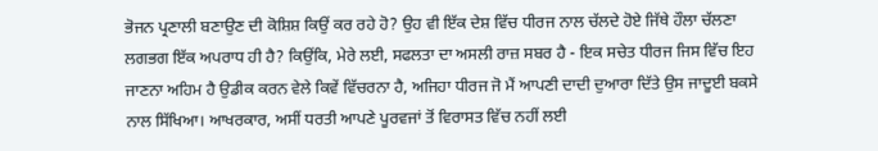ਭੋਜਨ ਪ੍ਰਣਾਲੀ ਬਣਾਉਣ ਦੀ ਕੋਸ਼ਿਸ਼ ਕਿਉਂ ਕਰ ਰਹੇ ਹੋ? ਉਹ ਵੀ ਇੱਕ ਦੇਸ਼ ਵਿੱਚ ਧੀਰਜ ਨਾਲ ਚੱਲਦੇ ਹੋਏ ਜਿੱਥੇ ਹੌਲਾ ਚੱਲਣਾ ਲਗਭਗ ਇੱਕ ਅਪਰਾਧ ਹੀ ਹੈ? ਕਿਉਂਕਿ, ਮੇਰੇ ਲਈ, ਸਫਲਤਾ ਦਾ ਅਸਲੀ ਰਾਜ਼ ਸਬਰ ਹੈ - ਇਕ ਸਚੇਤ ਧੀਰਜ ਜਿਸ ਵਿੱਚ ਇਹ ਜਾਣਨਾ ਅਹਿਮ ਹੈ ਉਡੀਕ ਕਰਨ ਵੇਲੇ ਕਿਵੇਂ ਵਿੱਚਰਨਾ ਹੈ, ਅਜਿਹਾ ਧੀਰਜ ਜੋ ਮੈਂ ਆਪਣੀ ਦਾਦੀ ਦੁਆਰਾ ਦਿੱਤੇ ਉਸ ਜਾਦੂਈ ਬਕਸੇ ਨਾਲ ਸਿੱਖਿਆ। ਆਖਰਕਾਰ, ਅਸੀਂ ਧਰਤੀ ਆਪਣੇ ਪੂਰਵਜਾਂ ਤੋਂ ਵਿਰਾਸਤ ਵਿੱਚ ਨਹੀਂ ਲਈ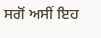ਸਗੋਂ ਅਸੀਂ ਇਹ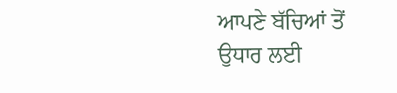ਆਪਣੇ ਬੱਚਿਆਂ ਤੋਂ ਉਧਾਰ ਲਈ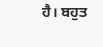ਹੈ। ਬਹੁਤ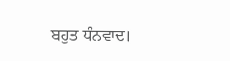ਬਹੁਤ ਧੰਨਵਾਦ।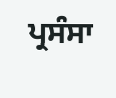ਪ੍ਰਸੰਸਾ